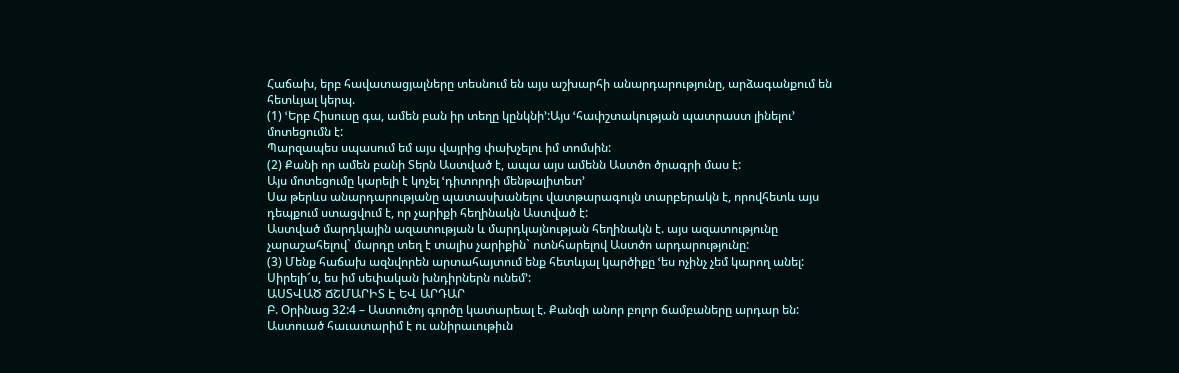Հաճախ, երբ հավատացյալները տեսնում են այս աշխարհի անարդարությունը, արձագանքում են հետևյալ կերպ.
(1) ՙԵրբ Հիսուսը գա, ամեն բան իր տեղը կընկնի՚:Այս ՙհափշտակության պատրաստ լինելու՚ մոտեցումն է:
Պարզապես սպասում եմ այս վայրից փախչելու իմ տոմսին:
(2) Քանի որ ամեն բանի Տերն Աստված է, ապա այս ամենն Աստծո ծրագրի մաս է:
Այս մոտեցումը կարելի է կոչել ՙդիտորդի մենթալիտետ՚
Սա թերևս անարդարությանը պատասխանելու վատթարագույն տարբերակն է, որովհետև այս դեպքում ստացվում է, որ չարիքի հեղինակն Աստված է:
Աստված մարդկային ազատության և մարդկայնության հեղինակն է. այս ազատությունը չարաշահելով` մարդը տեղ է տալիս չարիքին` ոտնհարելով Աստծո արդարությունը:
(3) Մենք հաճախ ազնվորեն արտահայտում ենք հետևյալ կարծիքը ՙես ոչինչ չեմ կարող անել: Սիրելի՜ս, ես իմ սեփական խնդիրներն ունեմ՚:
ԱՍՏՎԱԾ ՃՇՄԱՐԻՏ Է ԵՎ ԱՐԴԱՐ
Բ. Օրինաց 32:4 – Աստուծոյ գործը կատարեալ է. Քանզի անոր բոլոր ճամբաները արդար են: Աստուած հաւատարիմ է ու անիրաւութիւն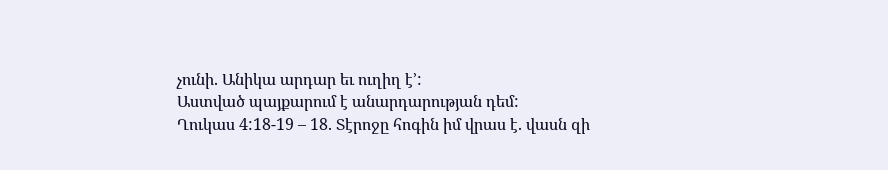չունի. Անիկա արդար եւ ուղիղ է՚:
Աստված պայքարում է անարդարության դեմ:
Ղուկաս 4:18-19 – 18. Տէրոջը հոգին իմ վրաս է. վասն զի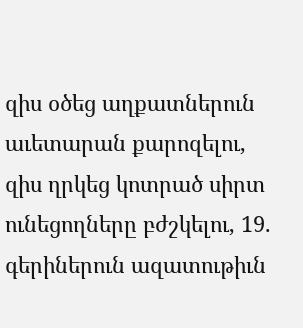զիս օծեց աղքատներուն աւետարան քարոզելու, զիս ղրկեց կոտրած սիրտ ունեցողները բժշկելու, 19. գերիներուն ազատութիւն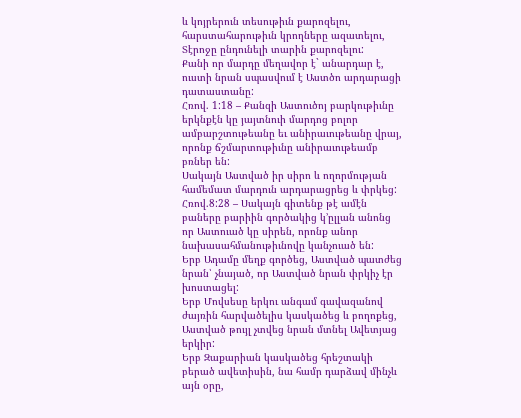և կոյրերուն տեսութիւն քարոզելու, հարստահարութիւն կրողները ազատելու, Տէրոջը ընդունելի տարին քարոզելու:
Քանի որ մարդը մեղավոր է` անարդար է, ուստի նրան սպասվում է Աստծո արդարացի դատաստանը:
Հռով. 1:18 – Քանզի Աստուծոյ բարկութիւնը երկնքէն կը յայտնուի մարդոց բոլոր ամբարշտութեանը եւ անիրաւութեանը վրայ, որոնք ճշմարտութիւնը անիրաւութեամբ բռներ են:
Սակայն Աստված իր սիրո և ողորմության համեմատ մարդուն արդարացրեց և փրկեց:
Հռով.8:28 – Սակայն գիտենք թէ ամէն բաները բարիին գործակից կ’ըլլան անոնց որ Աստուած կը սիրեն, որոնք անոր նախասահմանութիւնովը կանչուած են:
Երբ Ադամը մեղք գործեց, Աստված պատժեց նրան՝ չնայած, որ Աստված նրան փրկիչ էր խոստացել:
Երբ Մովսեսը երկու անգամ գավազանով ժայռին հարվածելիս կասկածեց և բողոքեց, Աստված թույլ չտվեց նրան մտնել Ավետյաց երկիր:
Երբ Զաքարիան կասկածեց հրեշտակի բերած ավետիսին, նա համր դարձավ մինչև այն օրը,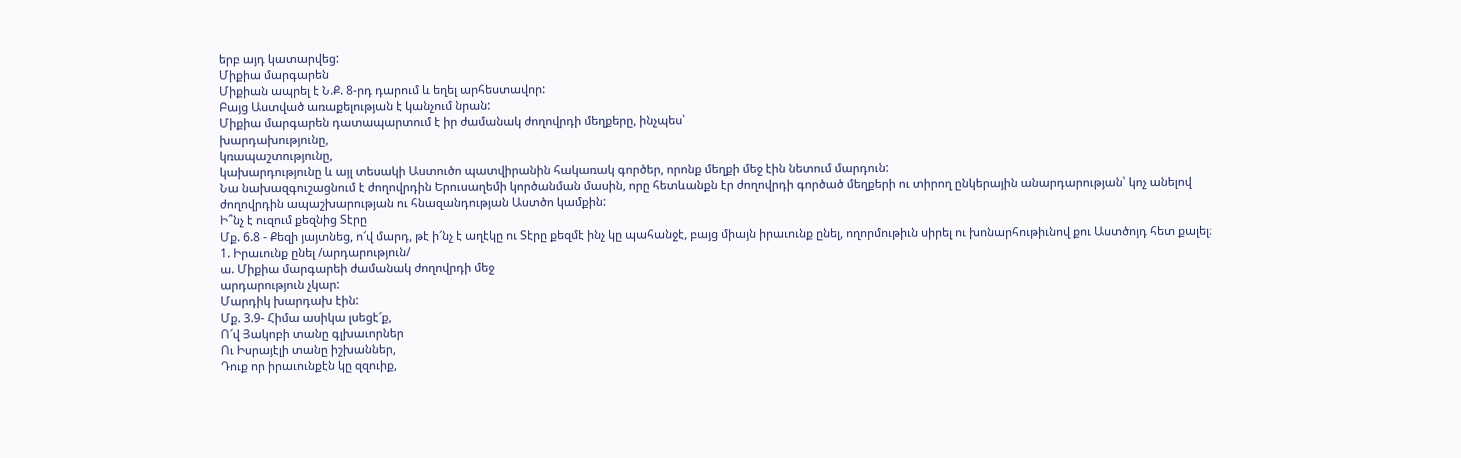երբ այդ կատարվեց:
Միքիա մարգարեն
Միքիան ապրել է Ն.Ք. 8-րդ դարում և եղել արհեստավոր:
Բայց Աստված առաքելության է կանչում նրան:
Միքիա մարգարեն դատապարտում է իր ժամանակ ժողովրդի մեղքերը, ինչպես՝
խարդախությունը,
կռապաշտությունը,
կախարդությունը և այլ տեսակի Աստուծո պատվիրանին հակառակ գործեր, որոնք մեղքի մեջ էին նետում մարդուն:
Նա նախազգուշացնում է ժողովրդին Երուսաղեմի կործանման մասին, որը հետևանքն էր ժողովրդի գործած մեղքերի ու տիրող ընկերային անարդարության՝ կոչ անելով ժողովրդին ապաշխարության ու հնազանդության Աստծո կամքին:
Ի՞նչ է ուզում քեզնից Տէրը
Մք. 6.8 - Քեզի յայտնեց, ո՜վ մարդ, թէ ի՜նչ է աղէկը ու Տէրը քեզմէ ինչ կը պահանջէ, բայց միայն իրաւունք ընել, ողորմութիւն սիրել ու խոնարհութիւնով քու Աստծոյդ հետ քալել։
1. Իրաւունք ընել /արդարություն/
ա. Միքիա մարգարեի ժամանակ ժողովրդի մեջ
արդարություն չկար:
Մարդիկ խարդախ էին:
Մք. 3.9- Հիմա ասիկա լսեցէ՜ք,
Ո՜վ Յակոբի տանը գլխաւորներ
Ու Իսրայէլի տանը իշխաններ,
Դուք որ իրաւունքէն կը զզուիք,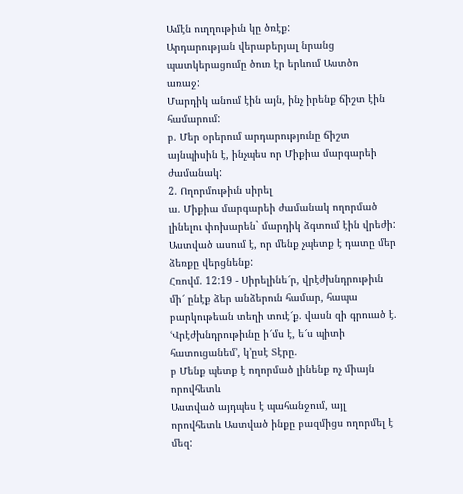Ամէն ուղղութիւն կը ծռէք:
Արդարության վերաբերյալ նրանց պատկերացումը ծուռ էր երևում Աստծո առաջ:
Մարդիկ անում էին այն, ինչ իրենք ճիշտ էին համարում:
բ. Մեր օրերում արդարությունը ճիշտ այնպիսին է, ինչպես որ Միքիա մարգարեի ժամանակ:
2. Ողորմութիւն սիրել
ա. Միքիա մարգարեի ժամանակ ողորմած լինելու փոխարեն` մարդիկ ձգտում էին վրեժի:
Աստված ասում է, որ մենք չպետք է դատը մեր ձեռքը վերցնենք:
Հռովմ. 12:19 - Սիրելինե՜ր, վրէժխնդրութիւն մի՜ ընէք ձեր անձերուն համար, հապա բարկութեան տեղի տուէ՜ք. վասն զի գրուած է. ՙՎրէժխնդրութիւնը ի՜մս է, ե՜ս պիտի հատուցանեմ՚, կ’ըսէ Տէրը.
բ Մենք պետք է ողորմած լինենք ոչ միայն որովհետև
Աստված այդպես է պահանջում, այլ որովհետև Աստված ինքը բազմիցս ողորմել է մեզ: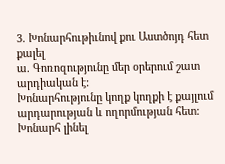3. Խոնարհութիւնով քու Աստծոյդ հետ քալել
ա. Գոռոզությունը մեր օրերում շատ արդիական է:
Խոնարհությունը կողք կողքի է քայլում արդարության և ողորմության հետ:
Խոնարհ լինել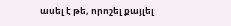ասել է թե, որոշել քայլել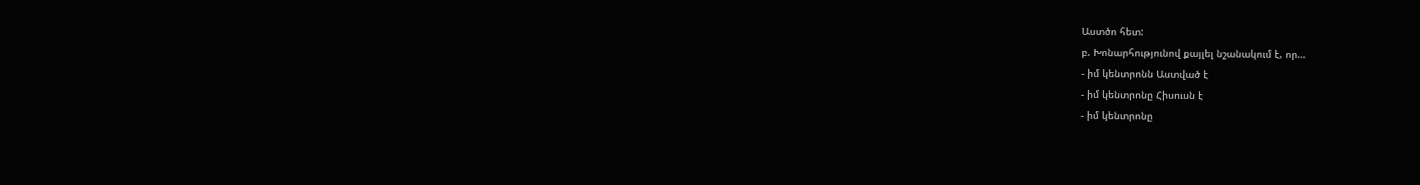Աստծո հետ:
բ. Խոնարհությունով քայլել նշանակում է, որ…
- իմ կենտրոնն Աստված է
- իմ կենտրոնը Հիսուսն է
- իմ կենտրոնը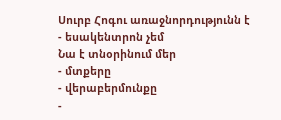Սուրբ Հոգու առաջնորդությունն է
- եսակենտրոն չեմ
Նա է տնօրինում մեր
- մտքերը
- վերաբերմունքը
-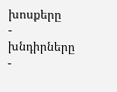խոսքերը
- խնդիրները
-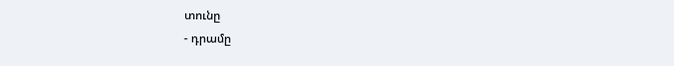տունը
- դրամը